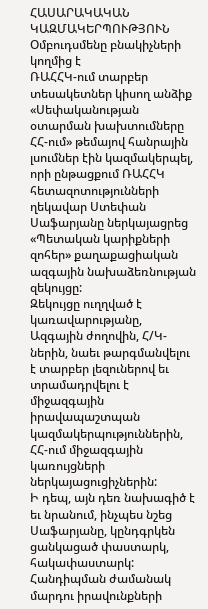ՀԱՍԱՐԱԿԱԿԱՆ ԿԱԶՄԱԿԵՐՊՈՒԹՅՈՒՆ
Օմբուդսմենը բնակիչների կողմից է
ՌԱՀՀԿ-ում տարբեր տեսակետներ կիսող անձիք «Սեփականության օտարման խախտումները ՀՀ-ում» թեմայով հանրային լսումներ էին կազմակերպել, որի ընթացքում ՌԱՀՀԿ հետազոտությունների ղեկավար Ստեփան Սաֆարյանը ներկայացրեց «Պետական կարիքների զոհեր» քաղաքացիական ազգային նախաձեռնության զեկույցը:
Զեկույցը ուղղված է կառավարությանը, Ազգային ժողովին, Հ/Կ-ներին, նաեւ թարգմանվելու է տարբեր լեզուներով եւ տրամադրվելու է միջազգային իրավապաշտպան կազմակերպություններին, ՀՀ-ում միջազգային կառույցների ներկայացուցիչներին:
Ի դեպ, այն դեռ նախագիծ է եւ նրանում, ինչպես նշեց Սաֆարյանը, կընդգրկեն ցանկացած փաստարկ, հակափաստարկ:
Հանդիպման ժամանակ մարդու իրավունքների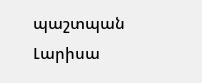պաշտպան Լարիսա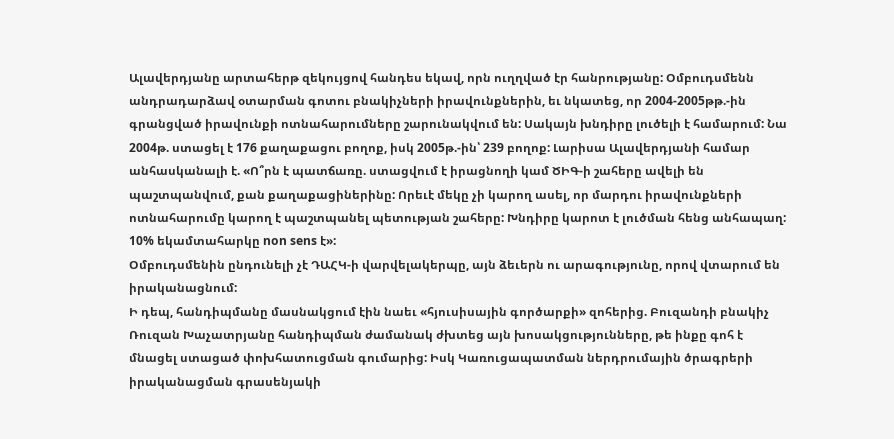Ալավերդյանը արտահերթ զեկույցով հանդես եկավ, որն ուղղված էր հանրությանը: Օմբուդսմենն անդրադարձավ օտարման գոտու բնակիչների իրավունքներին, եւ նկատեց, որ 2004-2005թթ.-ին գրանցված իրավունքի ոտնահարումները շարունակվում են: Սակայն խնդիրը լուծելի է համարում: Նա 2004թ. ստացել է 176 քաղաքացու բողոք, իսկ 2005թ.-ին՝ 239 բողոք: Լարիսա Ալավերդյանի համար անհասկանալի է. «Ո՞րն է պատճառը. ստացվում է իրացնողի կամ ԾԻԳ-ի շահերը ավելի են պաշտպանվում, քան քաղաքացիներինը: Որեւէ մեկը չի կարող ասել, որ մարդու իրավունքների ոտնահարումը կարող է պաշտպանել պետության շահերը: Խնդիրը կարոտ է լուծման հենց անհապաղ: 10% եկամտահարկը non sens է»:
Օմբուդսմենին ընդունելի չէ ԴԱՀԿ-ի վարվելակերպը, այն ձեւերն ու արագությունը, որով վտարում են իրականացնում:
Ի դեպ, հանդիպմանը մասնակցում էին նաեւ «հյուսիսային գործարքի» զոհերից. Բուզանդի բնակիչ Ռուզան Խաչատրյանը հանդիպման ժամանակ ժխտեց այն խոսակցությունները, թե ինքը գոհ է մնացել ստացած փոխհատուցման գումարից: Իսկ Կառուցապատման ներդրումային ծրագրերի իրականացման գրասենյակի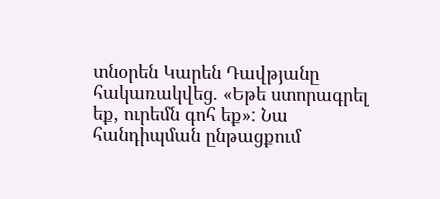տնօրեն Կարեն Դավթյանը հակառակվեց. «Եթե ստորագրել եք, ուրեմն գոհ եք»: Նա հանդիպման ընթացքում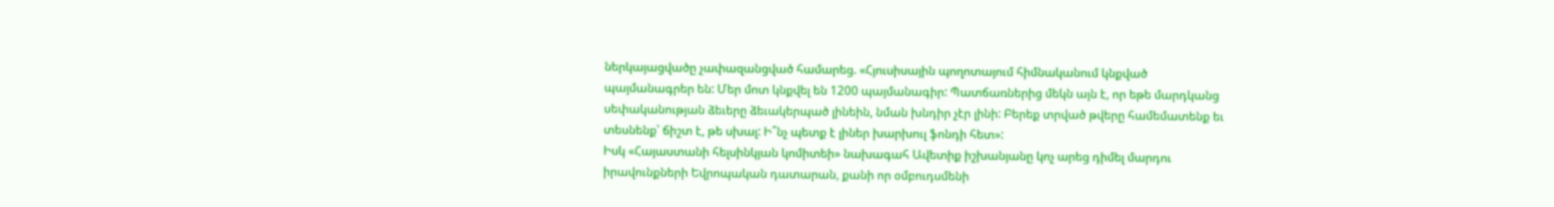ներկայացվածը չափազանցված համարեց. «Հյուսիսային պողոտայում հիմնականում կնքված պայմանագրեր են: Մեր մոտ կնքվել են 1200 պայմանագիր: Պատճառներից մեկն այն է, որ եթե մարդկանց սեփականության ձեւերը ձեւակերպած լինեին, նման խնդիր չէր լինի: Բերեք տրված թվերը համեմատենք եւ տեսնենք՝ ճիշտ է, թե սխալ: Ի՞նչ պետք է լիներ խարխուլ ֆոնդի հետ»:
Իսկ «Հայաստանի հելսինկյան կոմիտեի» նախագահ Ավետիք իշխանյանը կոչ արեց դիմել մարդու իրավունքների Եվրոպական դատարան, քանի որ օմբուդսմենի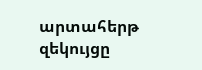արտահերթ զեկույցը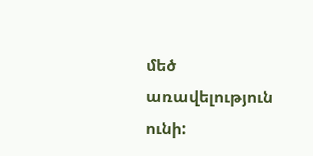մեծ առավելություն ունի: